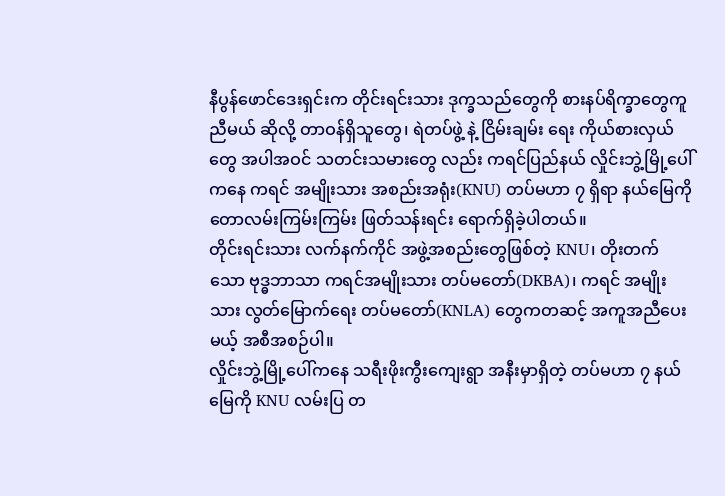နီပွန်ဖောင်ဒေးရှင်းက တိုင်းရင်းသား ဒုက္ခသည်တွေကို စားနပ်ရိက္ခာတွေကူညီမယ် ဆိုလို့ တာဝန်ရှိသူတွေ၊ ရဲတပ်ဖွဲ့ နဲ့ ငြိမ်းချမ်း ရေး ကိုယ်စားလှယ်တွေ အပါအဝင် သတင်းသမားတွေ လည်း ကရင်ပြည်နယ် လှိုင်းဘွဲ့မြို့ပေါ်ကနေ ကရင် အမျိုးသား အစည်းအရုံး(KNU) တပ်မဟာ ၇ ရှိရာ နယ်မြေကို တောလမ်းကြမ်းကြမ်း ဖြတ်သန်းရင်း ရောက်ရှိခဲ့ပါတယ်။
တိုင်းရင်းသား လက်နက်ကိုင် အဖွဲ့အစည်းတွေဖြစ်တဲ့ KNU၊ တိုးတက်သော ဗုဒ္ဓဘာသာ ကရင်အမျိုးသား တပ်မတော်(DKBA)၊ ကရင် အမျိုးသား လွတ်မြောက်ရေး တပ်မတော်(KNLA) တွေကတဆင့် အကူအညီပေးမယ့် အစီအစဉ်ပါ။
လှိုင်းဘွဲ့မြို့ပေါ်ကနေ သရီးဖိုးကွီးကျေးရွာ အနီးမှာရှိတဲ့ တပ်မဟာ ၇ နယ်မြေကို KNU လမ်းပြ တ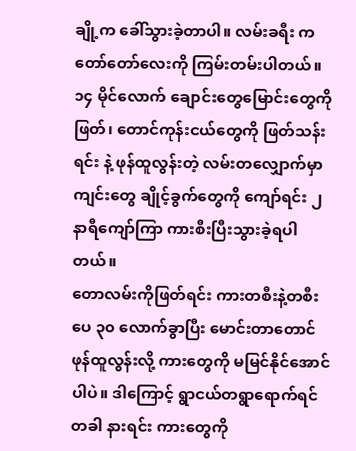ချို့က ခေါ်သွားခဲ့တာပါ။ လမ်းခရီး က တော်တော်လေးကို ကြမ်းတမ်းပါတယ်။ ၁၄ မိုင်လောက် ချောင်းတွေမြောင်းတွေကိုဖြတ်၊ တောင်ကုန်းငယ်တွေကို ဖြတ်သန်း ရင်း နဲ့ ဖုန်ထူလွန်းတဲ့ လမ်းတလျှောက်မှာ ကျင်းတွေ ချိုင့်ခွက်တွေကို ကျော်ရင်း ၂ နာရီကျော်ကြာ ကားစီးပြီးသွားခဲ့ရပါတယ်။
တောလမ်းကိုဖြတ်ရင်း ကားတစီးနဲ့တစီး ပေ ၃၀ လောက်ခွာပြီး မောင်းတာတောင် ဖုန်ထူလွန်းလို့ ကားတွေကို မမြင်နိုင်အောင်ပါပဲ။ ဒါကြောင့် ရွာငယ်တရွာရောက်ရင် တခါ နားရင်း ကားတွေကို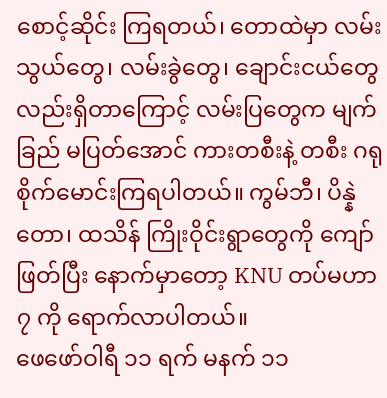စောင့်ဆိုင်း ကြရတယ်၊ တောထဲမှာ လမ်းသွယ်တွေ၊ လမ်းခွဲတွေ၊ ချောင်းငယ်တွေလည်းရှိတာကြောင့် လမ်းပြတွေက မျက်ခြည် မပြတ်အောင် ကားတစီးနဲ့ တစီး ဂရုစိုက်မောင်းကြရပါတယ်။ ကွမ်ဘီ၊ ပိန္နဲတော၊ ထသိန် ကြိုးဝိုင်းရွာတွေကို ကျော်ဖြတ်ပြီး နောက်မှာတော့ KNU တပ်မဟာ ၇ ကို ရောက်လာပါတယ်။
ဖေဖော်ဝါရီ ၁၁ ရက် မနက် ၁၁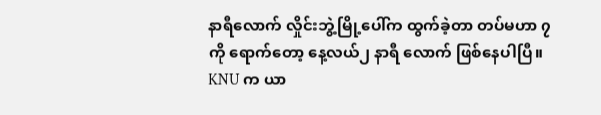နာရီလောက် လှိုင်းဘွဲ့မြို့ပေါ်က ထွက်ခဲ့တာ တပ်မဟာ ၇ ကို ရောက်တော့ နေ့လယ်၂ နာရီ လောက် ဖြစ်နေပါပြီ။ KNU က ယာ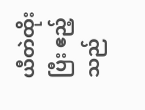ယီတဲထိုးပြီး ဧည့်သည်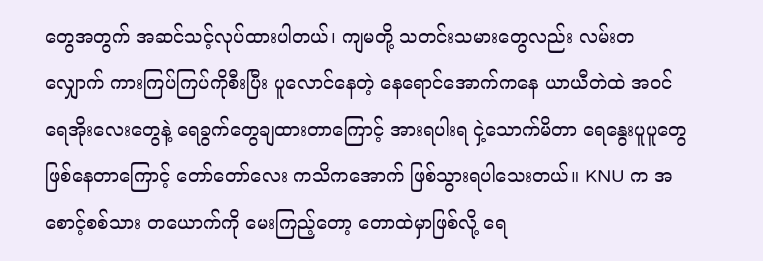တွေအတွက် အဆင်သင့်လုပ်ထားပါတယ်၊ ကျမတို့ သတင်းသမားတွေလည်း လမ်းတလျှောက် ကားကြပ်ကြပ်ကိုစီးပြီး ပူလောင်နေတဲ့ နေရောင်အောက်ကနေ ယာယီတဲထဲ အဝင် ရေအိုးလေးတွေနဲ့ ရေခွက်တွေချထားတာကြောင့် အားရပါးရ ငှဲ့သောက်မိတာ ရေနွေးပူပူတွေ ဖြစ်နေတာကြောင့် တော်တော်လေး ကသိကအောက် ဖြစ်သွားရပါသေးတယ်။ KNU က အစောင့်စစ်သား တယောက်ကို မေးကြည့်တော့ တောထဲမှာဖြစ်လို့ ရေ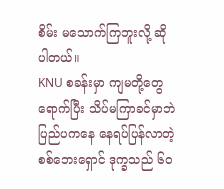စိမ်း မသောက်ကြဘူးလို့ ဆိုပါတယ်။
KNU စခန်းမှာ ကျမတို့တွေ ရောက်ပြီး သိပ်မကြာခင်မှာဘဲ ပြည်ပကနေ နေရပ်ပြန်လာတဲ့ စစ်ဘေးရှောင် ဒုက္ခသည် ၆၀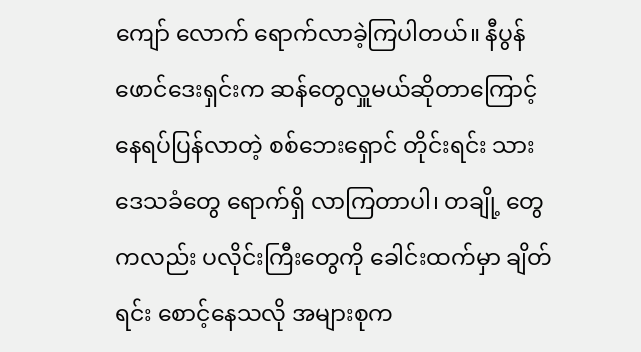ကျော် လောက် ရောက်လာခဲ့ကြပါတယ်။ နီပွန်ဖောင်ဒေးရှင်းက ဆန်တွေလှူမယ်ဆိုတာကြောင့် နေရပ်ပြန်လာတဲ့ စစ်ဘေးရှောင် တိုင်းရင်း သား ဒေသခံတွေ ရောက်ရှိ လာကြတာပါ၊ တချို့ တွေကလည်း ပလိုင်းကြီးတွေကို ခေါင်းထက်မှာ ချိတ်ရင်း စောင့်နေသလို အများစုက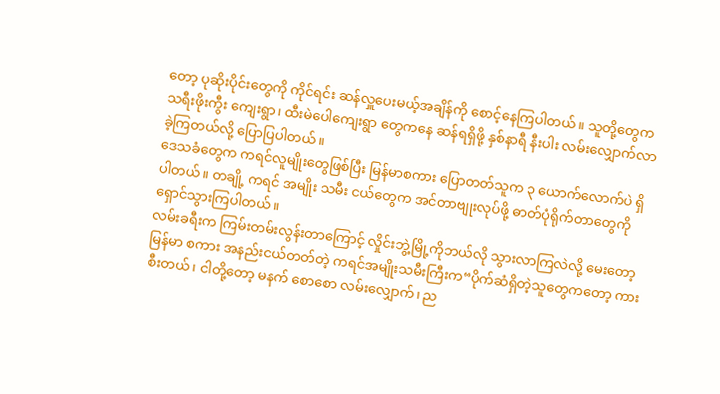တော့ ပုဆိုးပိုင်းတွေကို ကိုင်ရင်း ဆန်လှူပေးမယ့်အချိန်ကို စောင့်နေကြပါတယ်။ သူတို့တွေက သရီးဖိုးကွီး ကျေးရွာ၊ ထီးမဲပေါကျေးရွာ တွေကနေ ဆန်ရရှိဖို့ နှစ်နာရီ နီးပါး လမ်းလျှောက်လာခဲ့ကြတယ်လို့ ပြောပြပါတယ်။
ဒေသခံတွေက ကရင်လူမျိုးတွေဖြစ်ပြီး မြန်မာစကား ပြောတတ်သူက ၃ ယောက်လောက်ပဲ ရှိပါတယ်။ တချို့ ကရင် အမျိုး သမီး ငယ်တွေက အင်တာဗျုးလုပ်ဖို့ ဓာတ်ပုံရိုက်တာတွေကို ရှောင်သွားကြပါတယ်။
လမ်းခရီးက ကြမ်းတမ်းလွန်းတာကြောင့် လှိုင်းဘွဲ့မြို့ကိုဘယ်လို သွားလာကြလဲလို့ မေးတော့ မြန်မာ စကား အနည်းငယ်တတ်တဲ့ ကရင်အမျိုးသမီးကြီးက“ပိုက်ဆံရှိတဲ့သူတွေကတော့ ကားစီးတယ်၊ ငါတို့တော့ မနက် စောစော လမ်းလျှောက်၊ ည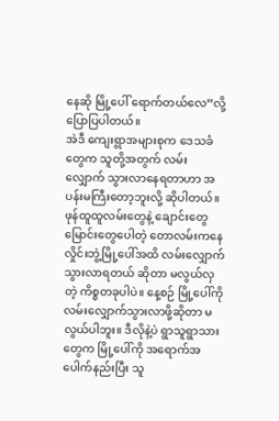နေဆို မြို့ပေါ် ရောက်တယ်လေ”လို့ ပြောပြပါတယ်။
အဲဒီ ကျေးရွာအများစုက ဒေသခံတွေက သူတို့အတွက် လမ်းလျှောက် သွားလာနေရတာဟာ အပန်းမကြီးတော့ဘူးလို့ ဆိုပါတယ်။ ဖုန်ထူထူလမ်းတွေနဲ့ ချောင်းတွေမြောင်းတွေပေါတဲ့ တောလမ်းကနေ လှိုင်းဘွဲ့မြို့ပေါ်အထိ လမ်းလျှောက် သွားလာရတယ် ဆိုတာ မလွယ်လှတဲ့ ကိစ္စတခုပါပဲ။ နေ့စဉ် မြို့ပေါ်ကို လမ်းလျှောက်သွားလာဖို့ဆိုတာ မလွယ်ပါဘူး။ ဒီလိုနဲ့ပဲ ရွာသူရွာသားတွေက မြို့ပေါ်ကို အရောက်အပေါက်နည်းပြီး သူ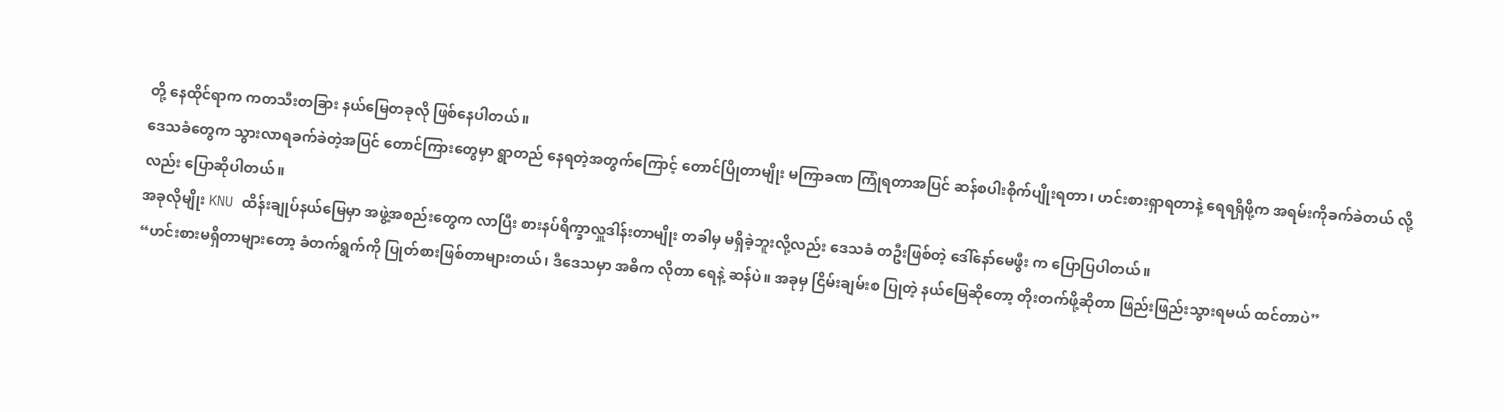တို့ နေထိုင်ရာက ကတသီးတခြား နယ်မြေတခုလို ဖြစ်နေပါတယ်။
ဒေသခံတွေက သွားလာရခက်ခဲတဲ့အပြင် တောင်ကြားတွေမှာ ရွာတည် နေရတဲ့အတွက်ကြောင့် တောင်ပြိုတာမျိုး မကြာခဏ ကြုံရတာအပြင် ဆန်စပါးစိုက်ပျိုးရတာ၊ ဟင်းစားရှာရတာနဲ့ ရေရရှိဖို့က အရမ်းကိုခက်ခဲတယ် လို့လည်း ပြောဆိုပါတယ်။
အခုလိုမျိုး KNU ထိန်းချုပ်နယ်မြေမှာ အဖွဲ့အစည်းတွေက လာပြီး စားနပ်ရိက္ခာလှူဒါန်းတာမျိုး တခါမှ မရှိခဲ့ဘူးလို့လည်း ဒေသခံ တဦးဖြစ်တဲ့ ဒေါ်နော်မေဖွီး က ပြောပြပါတယ်။
“ဟင်းစားမရှိတာများတော့ ခံတက်ရွက်ကို ပြုတ်စားဖြစ်တာများတယ်၊ ဒီဒေသမှာ အဓိက လိုတာ ရေနဲ့ ဆန်ပဲ။ အခုမှ ငြိမ်းချမ်းစ ပြုတဲ့ နယ်မြေဆိုတော့ တိုးတက်ဖို့ဆိုတာ ဖြည်းဖြည်းသွားရမယ် ထင်တာပဲ”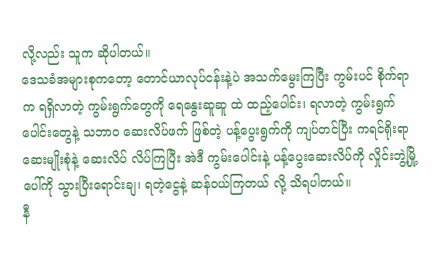လို့လည်း သူက ဆိုပါတယ်။
ဒေသခံအများစုကတော့ တောင်ယာလုပ်ငန်းနဲ့ပဲ အသက်မွေးကြပြီး ကွမ်းပင် စိုက်ရာက ရရှိလာတဲ့ ကွမ်းရွက်တွေကို ရေနွေးဆူဆူ ထဲ ထည့်ပေါင်း၊ ရလာတဲ့ ကွမ်းရွက်ပေါင်းတွေနဲ့ သဘာဝ ဆေးလိပ်ဖက် ဖြစ်တဲ့ ပန့်ပွေးရွက်ကို ကျပ်တင်ပြီး ကရင်ရိုးရာ ဆေးမျိုးစုံနဲ့ ဆေးလိပ် လိပ်ကြပြီး အဲဒီ ကွမ်းပေါင်းနဲ့ ပန့်ပွေးဆေးလိပ်ကို လှိုင်းဘွဲ့မြို့ပေါ်ကို သွားပြီးရောင်းချ၊ ရတဲ့ငွေနဲ့ ဆန်ဝယ်ကြတယ် လို့ သိရပါတယ်။
နီ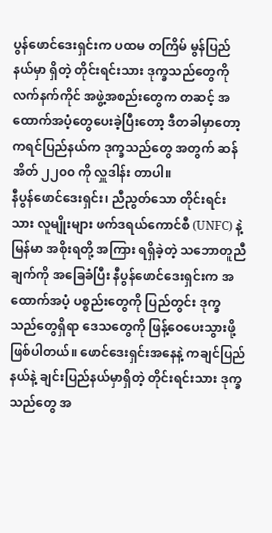ပွန်ဖောင်ဒေးရှင်းက ပထမ တကြိမ် မွန်ပြည်နယ်မှာ ရှိတဲ့ တိုင်းရင်းသား ဒုက္ခသည်တွေကို လက်နက်ကိုင် အဖွဲ့အစည်းတွေက တဆင့် အထောက်အပံ့တွေပေးခဲ့ပြီးတော့ ဒီတခါမှာတော့ ကရင်ပြည်နယ်က ဒုက္ခသည်တွေ အတွက် ဆန်အိတ် ၂၂၀၀ ကို လှူဒါန်း တာပါ။
နီပွန်ဖောင်ဒေးရှင်း၊ ညီညွတ်သော တိုင်းရင်းသား လူမျိုးများ ဖက်ဒရယ်ကောင်စီ (UNFC) နဲ့ မြန်မာ အစိုးရတို့ အကြား ရရှိခဲ့တဲ့ သဘောတူညီချက်ကို အခြေခံပြီး နီပွန်ဖောင်ဒေးရှင်းက အထောက်အပံ့ ပစ္စည်းတွေကို ပြည်တွင်း ဒုက္ခသည်တွေရှိရာ ဒေသတွေကို ဖြန့်ဝေပေးသွားဖို့ ဖြစ်ပါတယ်။ ဖောင်ဒေးရှင်းအနေနဲ့ ကချင်ပြည်နယ်နဲ့ ချင်းပြည်နယ်မှာရှိတဲ့ တိုင်းရင်းသား ဒုက္ခသည်တွေ အ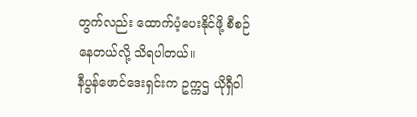တွက်လည်း ထောက်ပံ့ပေးနိုင်ဖို့ စီစဉ်နေတယ်လို့ သိရပါတယ်။
နီပွန်ဖောင်ဒေးရှင်းက ဥက္ကဌ ယိုရှီဝါ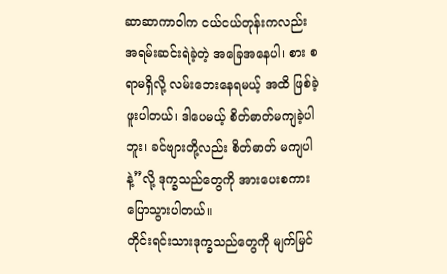ဆာဆာကာဝါက ငယ်ငယ်တုန်းကလည်း အရမ်းဆင်းရဲခဲ့တဲ့ အခြေအနေပါ၊ စား စရာမရှိလို့ လမ်းဘေးနေရမယ့် အထိ ဖြစ်ခဲ့ဖူးပါတယ်၊ ဒါပေမယ့် စိတ်ဓာတ်မကျခဲ့ပါဘူး၊ ခင်ဗျားတို့လည်း စိတ်ဓာတ် မကျပါနဲ့”လို့ ဒုက္ခသည်တွေကို အားပေးစကား ပြောသွားပါတယ်။
တိုင်းရင်းသားဒုက္ခသည်တွေကို မျက်မြင်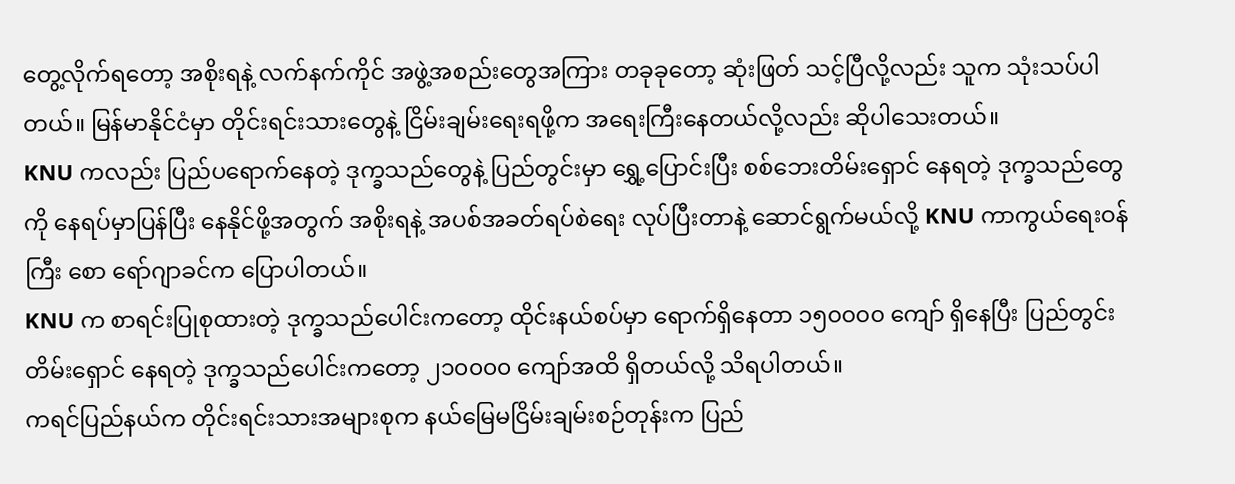တွေ့လိုက်ရတော့ အစိုးရနဲ့ လက်နက်ကိုင် အဖွဲ့အစည်းတွေအကြား တခုခုတော့ ဆုံးဖြတ် သင့်ပြီလို့လည်း သူက သုံးသပ်ပါတယ်။ မြန်မာနိုင်ငံမှာ တိုင်းရင်းသားတွေနဲ့ ငြိမ်းချမ်းရေးရဖို့က အရေးကြီးနေတယ်လို့လည်း ဆိုပါသေးတယ်။
KNU ကလည်း ပြည်ပရောက်နေတဲ့ ဒုက္ခသည်တွေနဲ့ ပြည်တွင်းမှာ ရွှေ့ပြောင်းပြီး စစ်ဘေးတိမ်းရှောင် နေရတဲ့ ဒုက္ခသည်တွေကို နေရပ်မှာပြန်ပြီး နေနိုင်ဖို့အတွက် အစိုးရနဲ့ အပစ်အခတ်ရပ်စဲရေး လုပ်ပြီးတာနဲ့ ဆောင်ရွက်မယ်လို့ KNU ကာကွယ်ရေးဝန်ကြီး စော ရော်ဂျာခင်က ပြောပါတယ်။
KNU က စာရင်းပြုစုထားတဲ့ ဒုက္ခသည်ပေါင်းကတော့ ထိုင်းနယ်စပ်မှာ ရောက်ရှိနေတာ ၁၅၀၀၀၀ ကျော် ရှိနေပြီး ပြည်တွင်း တိမ်းရှောင် နေရတဲ့ ဒုက္ခသည်ပေါင်းကတော့ ၂၁၀၀၀၀ ကျော်အထိ ရှိတယ်လို့ သိရပါတယ်။
ကရင်ပြည်နယ်က တိုင်းရင်းသားအများစုက နယ်မြေမငြိမ်းချမ်းစဉ်တုန်းက ပြည်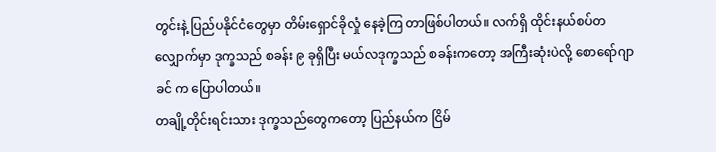တွင်းနဲ့ ပြည်ပနိုင်ငံတွေမှာ တိမ်းရှောင်ခိုလှုံ နေခဲ့ကြ တာဖြစ်ပါတယ်။ လက်ရှိ ထိုင်းနယ်စပ်တလျှောက်မှာ ဒုက္ခသည် စခန်း ၉ ခုရှိပြီး မယ်လဒုက္ခသည် စခန်းကတော့ အကြီးဆုံးပဲလို့ စောရော်ဂျာခင် က ပြောပါတယ်။
တချို့တိုင်းရင်းသား ဒုက္ခသည်တွေကတော့ ပြည်နယ်က ငြိမ်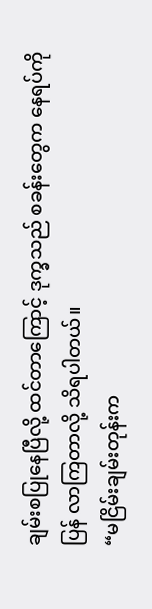ချမ်းစပြုနေပြီလို့ ထင်တာကြောင့် ဒုက္ခသည် စခန်းတွေက နေရပ်ကိုပြန် လာကြတာလို့ သိရပါတယ်။
“မငြိမ်းချမ်းတုန်းက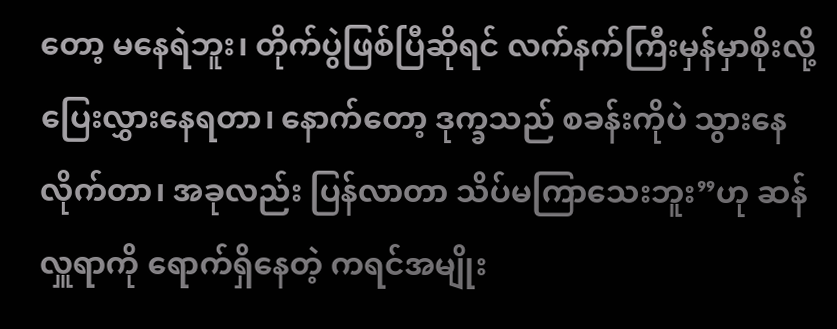တော့ မနေရဲဘူး၊ တိုက်ပွဲဖြစ်ပြီဆိုရင် လက်နက်ကြီးမှန်မှာစိုးလို့ ပြေးလွှားနေရတာ၊ နောက်တော့ ဒုက္ခသည် စခန်းကိုပဲ သွားနေလိုက်တာ၊ အခုလည်း ပြန်လာတာ သိပ်မကြာသေးဘူး”ဟု ဆန်လှူရာကို ရောက်ရှိနေတဲ့ ကရင်အမျိုး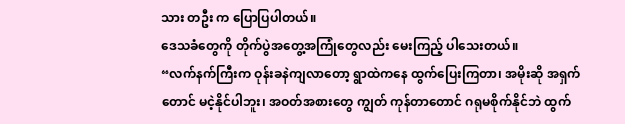သား တဦး က ပြောပြပါတယ်။
ဒေသခံတွေကို တိုက်ပွဲအတွေ့အကြုံတွေလည်း မေးကြည့် ပါသေးတယ်။
“လက်နက်ကြီးက ဝုန်းခနဲကျလာတော့ ရွာထဲကနေ ထွက်ပြေးကြတာ၊ အမိုးဆို အရှက်တောင် မငဲ့နိုင်ပါဘူး၊ အဝတ်အစားတွေ ကျွတ် ကုန်တာတောင် ဂရုမစိုက်နိုင်ဘဲ ထွက်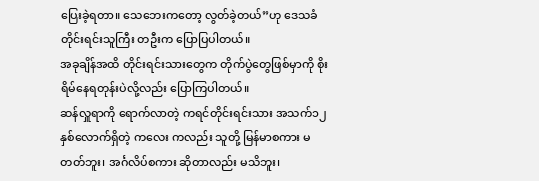ပြေးခဲ့ရတာ။ သေဘေးကတော့ လွတ်ခဲ့တယ်”ဟု ဒေသခံ တိုင်းရင်းသူကြီး တဦးက ပြောပြပါတယ်။
အခုချိန်အထိ တိုင်းရင်းသားတွေက တိုက်ပွဲတွေဖြစ်မှာကို စိုးရိမ်နေရတုန်းပဲလို့လည်း ပြောကြပါတယ်။
ဆန်လှူရာကို ရောက်လာတဲ့ ကရင်တိုင်းရင်းသား အသက်၁၂ နှစ်လောက်ရှိတဲ့ ကလေး ကလည်း သူတို့ မြန်မာစကား မတတ်ဘူး၊ အင်္ဂလိပ်စကား ဆိုတာလည်း မသိဘူး၊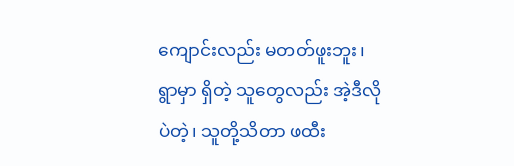ကျောင်းလည်း မတတ်ဖူးဘူး၊ ရွာမှာ ရှိတဲ့ သူတွေလည်း အဲ့ဒီလိုပဲတဲ့၊ သူတို့သိတာ ဖထီး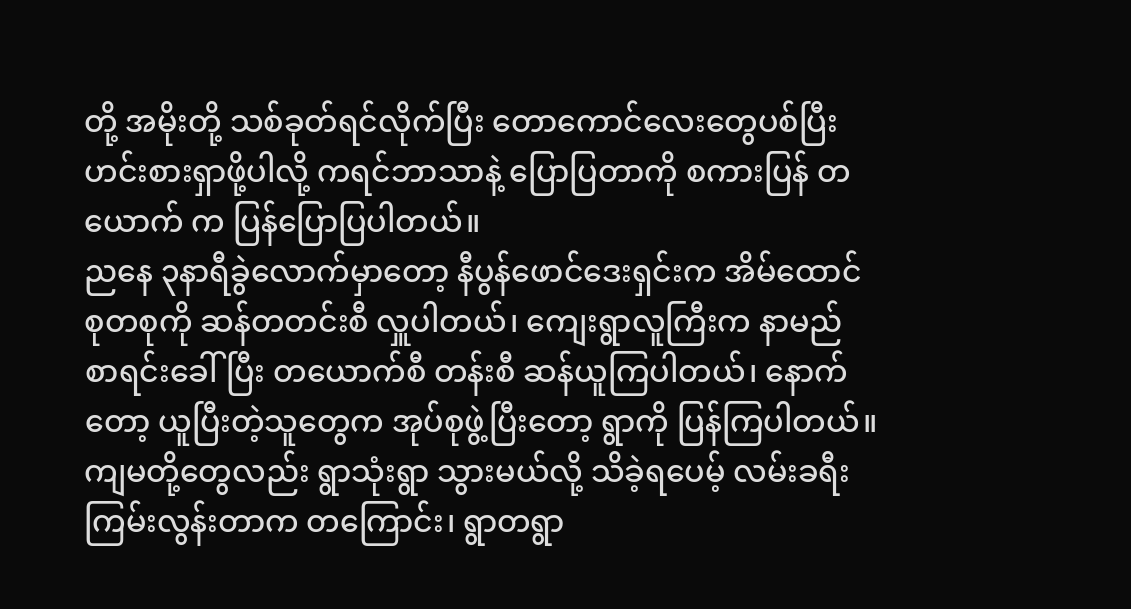တို့ အမိုးတို့ သစ်ခုတ်ရင်လိုက်ပြီး တောကောင်လေးတွေပစ်ပြီး ဟင်းစားရှာဖို့ပါလို့ ကရင်ဘာသာနဲ့ ပြောပြတာကို စကားပြန် တယောက် က ပြန်ပြောပြပါတယ်။
ညနေ ၃နာရီခွဲလောက်မှာတော့ နီပွန်ဖောင်ဒေးရှင်းက အိမ်ထောင်စုတစုကို ဆန်တတင်းစီ လှူပါတယ်၊ ကျေးရွာလူကြီးက နာမည် စာရင်းခေါ်ပြီး တယောက်စီ တန်းစီ ဆန်ယူကြပါတယ်၊ နောက်တော့ ယူပြီးတဲ့သူတွေက အုပ်စုဖွဲ့ပြီးတော့ ရွာကို ပြန်ကြပါတယ်။
ကျမတို့တွေလည်း ရွာသုံးရွာ သွားမယ်လို့ သိခဲ့ရပေမ့် လမ်းခရီးကြမ်းလွန်းတာက တကြောင်း၊ ရွာတရွာ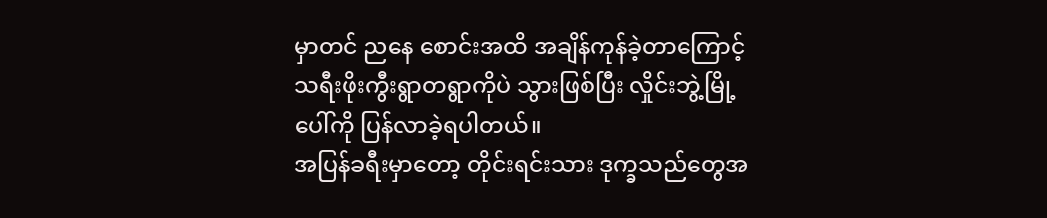မှာတင် ညနေ စောင်းအထိ အချိန်ကုန်ခဲ့တာကြောင့် သရီးဖိုးကွီးရွာတရွာကိုပဲ သွားဖြစ်ပြီး လှိုင်းဘွဲ့မြို့ပေါ်ကို ပြန်လာခဲ့ရပါတယ်။
အပြန်ခရီးမှာတော့ တိုင်းရင်းသား ဒုက္ခသည်တွေအ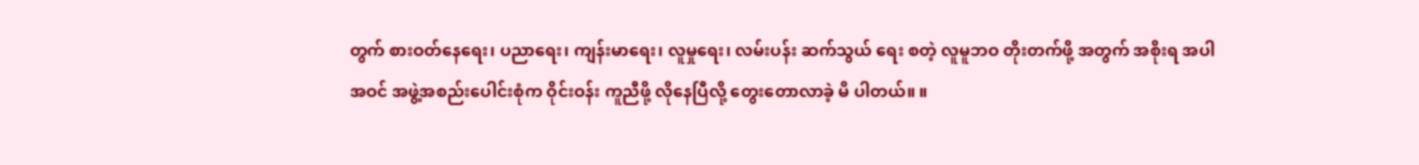တွက် စားဝတ်နေရေး၊ ပညာရေး၊ ကျန်းမာရေး၊ လူမှုရေး၊ လမ်းပန်း ဆက်သွယ် ရေး စတဲ့ လူမူဘဝ တိုးတက်ဖို့ အတွက် အစိုးရ အပါအဝင် အဖွဲ့အစည်းပေါင်းစုံက ဝိုင်းဝန်း ကူညီဖို့ လိုနေပြီလို့ တွေးတောလာခဲ့ မိ ပါတယ်။ ။